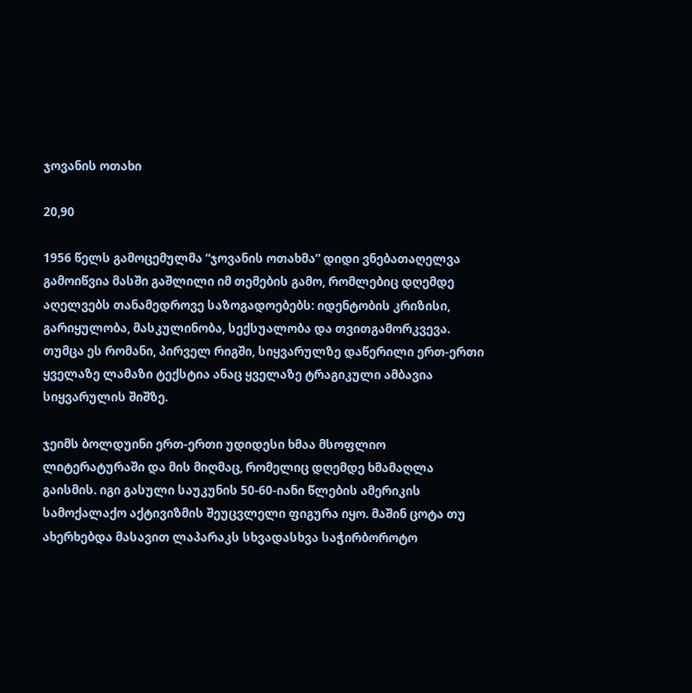ჯოვანის ოთახი

20,90

1956 წელს გამოცემულმა “ჯოვანის ოთახმა” დიდი ვნებათაღელვა გამოიწვია მასში გაშლილი იმ თემების გამო, რომლებიც დღემდე აღელვებს თანამედროვე საზოგადოებებს: იდენტობის კრიზისი, გარიყულობა, მასკულინობა, სექსუალობა და თვითგამორკვევა. თუმცა ეს რომანი, პირველ რიგში, სიყვარულზე დაწერილი ერთ-ერთი ყველაზე ლამაზი ტექსტია ანაც ყველაზე ტრაგიკული ამბავია სიყვარულის შიშზე.

ჯეიმს ბოლდუინი ერთ-ერთი უდიდესი ხმაა მსოფლიო ლიტერატურაში და მის მიღმაც, რომელიც დღემდე ხმამაღლა გაისმის. იგი გასული საუკუნის 50-60-იანი წლების ამერიკის სამოქალაქო აქტივიზმის შეუცვლელი ფიგურა იყო. მაშინ ცოტა თუ ახერხებდა მასავით ლაპარაკს სხვადასხვა საჭირბოროტო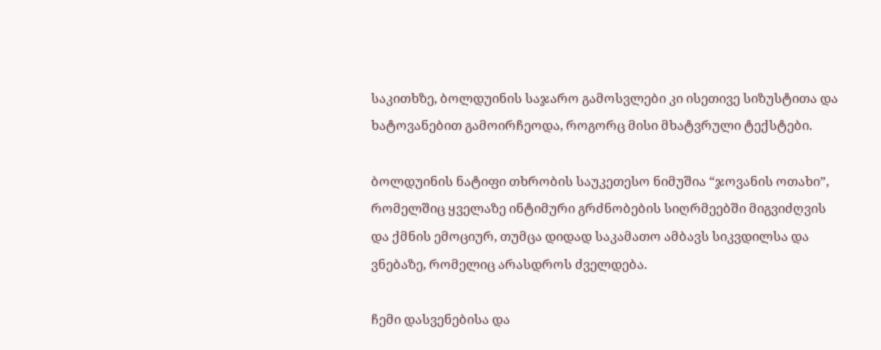საკითხზე, ბოლდუინის საჯარო გამოსვლები კი ისეთივე სიზუსტითა და ხატოვანებით გამოირჩეოდა, როგორც მისი მხატვრული ტექსტები.

ბოლდუინის ნატიფი თხრობის საუკეთესო ნიმუშია “ჯოვანის ოთახი”, რომელშიც ყველაზე ინტიმური გრძნობების სიღრმეებში მიგვიძღვის და ქმნის ემოციურ, თუმცა დიდად საკამათო ამბავს სიკვდილსა და ვნებაზე, რომელიც არასდროს ძველდება.

ჩემი დასვენებისა და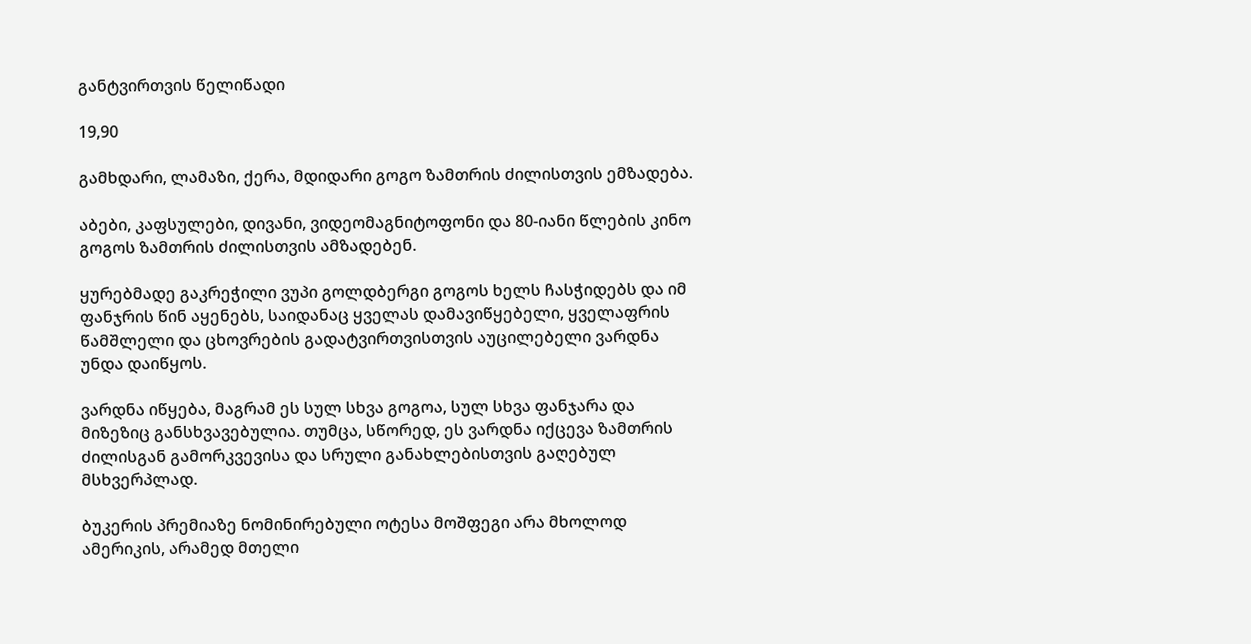განტვირთვის წელიწადი

19,90

გამხდარი, ლამაზი, ქერა, მდიდარი გოგო ზამთრის ძილისთვის ემზადება.

აბები, კაფსულები, დივანი, ვიდეომაგნიტოფონი და 80-იანი წლების კინო გოგოს ზამთრის ძილისთვის ამზადებენ.

ყურებმადე გაკრეჭილი ვუპი გოლდბერგი გოგოს ხელს ჩასჭიდებს და იმ ფანჯრის წინ აყენებს, საიდანაც ყველას დამავიწყებელი, ყველაფრის წამშლელი და ცხოვრების გადატვირთვისთვის აუცილებელი ვარდნა უნდა დაიწყოს.

ვარდნა იწყება, მაგრამ ეს სულ სხვა გოგოა, სულ სხვა ფანჯარა და მიზეზიც განსხვავებულია. თუმცა, სწორედ, ეს ვარდნა იქცევა ზამთრის ძილისგან გამორკვევისა და სრული განახლებისთვის გაღებულ მსხვერპლად.

ბუკერის პრემიაზე ნომინირებული ოტესა მოშფეგი არა მხოლოდ ამერიკის, არამედ მთელი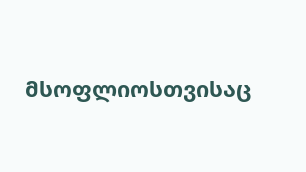მსოფლიოსთვისაც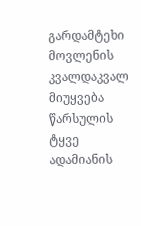გარდამტეხი მოვლენის კვალდაკვალ მიუყვება წარსულის ტყვე ადამიანის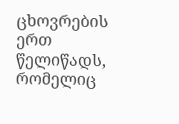ცხოვრების ერთ წელიწადს, რომელიც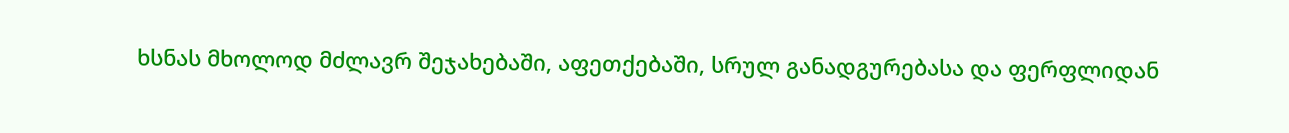ხსნას მხოლოდ მძლავრ შეჯახებაში, აფეთქებაში, სრულ განადგურებასა და ფერფლიდან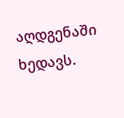აღდგენაში ხედავს.